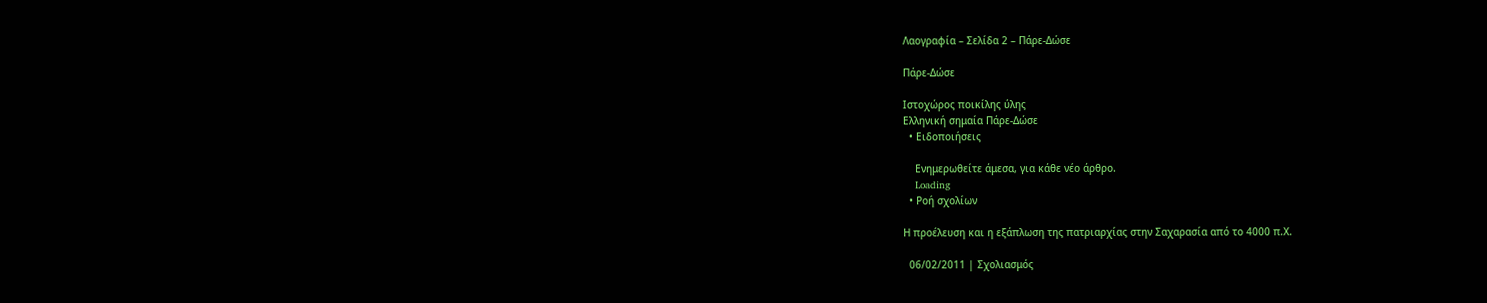Λαογραφία – Σελίδα 2 – Πάρε-Δώσε

Πάρε-Δώσε

Ιστοχώρος ποικίλης ύλης
Ελληνική σημαία Πάρε-Δώσε
  • Ειδοποιήσεις

    Ενημερωθείτε άμεσα, για κάθε νέο άρθρο.
    Loading
  • Ροή σχολίων

Η προέλευση και η εξάπλωση της πατριαρχίας στην Σαχαρασία από το 4000 π.Χ.

  06/02/2011 | Σχολιασμός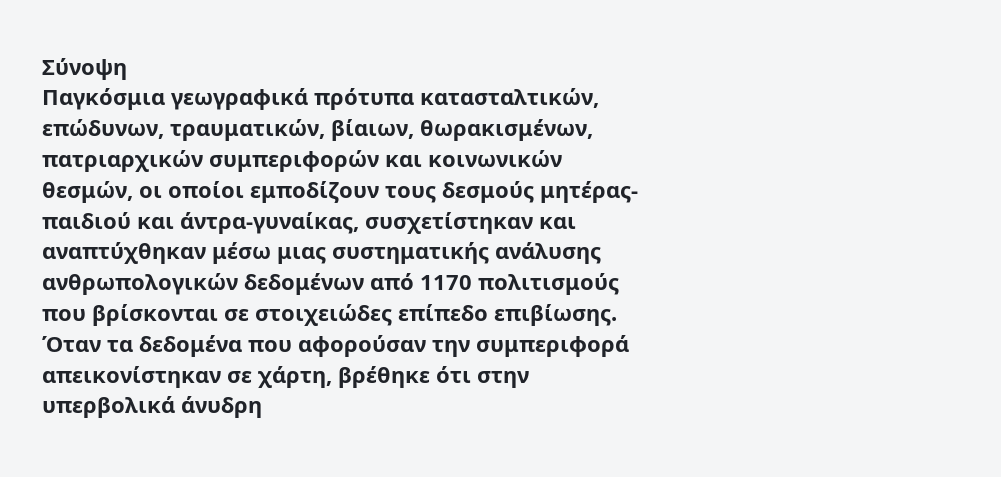Σύνοψη
Παγκόσμια γεωγραφικά πρότυπα κατασταλτικών, επώδυνων, τραυματικών, βίαιων, θωρακισμένων, πατριαρχικών συμπεριφορών και κοινωνικών θεσμών, οι οποίοι εμποδίζουν τους δεσμούς μητέρας-παιδιού και άντρα-γυναίκας, συσχετίστηκαν και αναπτύχθηκαν μέσω μιας συστηματικής ανάλυσης ανθρωπολογικών δεδομένων από 1170 πολιτισμούς που βρίσκονται σε στοιχειώδες επίπεδο επιβίωσης. Όταν τα δεδομένα που αφορούσαν την συμπεριφορά απεικονίστηκαν σε χάρτη, βρέθηκε ότι στην υπερβολικά άνυδρη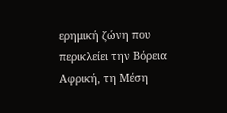ερημική ζώνη που περικλείει την Βόρεια Αφρική, τη Μέση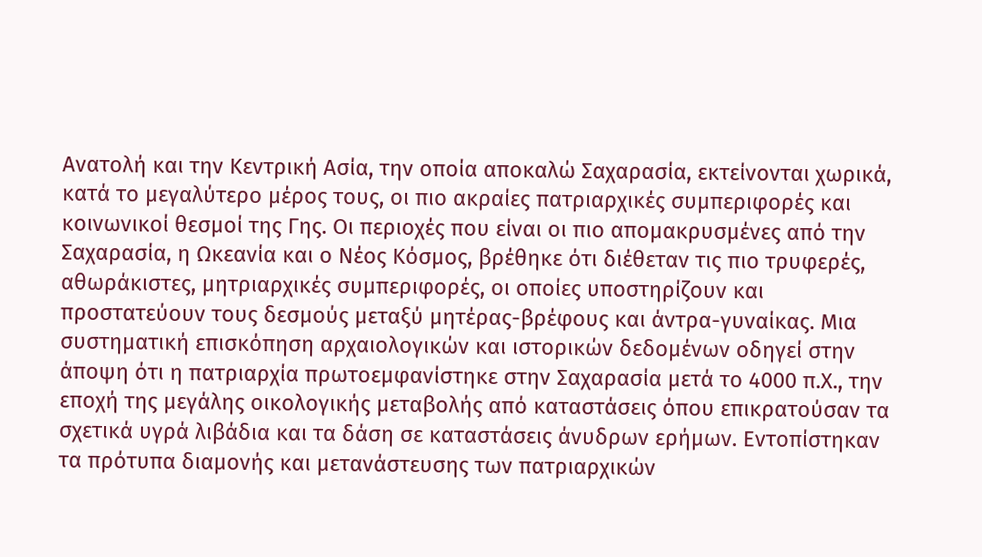Ανατολή και την Κεντρική Ασία, την οποία αποκαλώ Σαχαρασία, εκτείνονται χωρικά, κατά το μεγαλύτερο μέρος τους, οι πιο ακραίες πατριαρχικές συμπεριφορές και κοινωνικοί θεσμοί της Γης. Οι περιοχές που είναι οι πιο απομακρυσμένες από την Σαχαρασία, η Ωκεανία και ο Νέος Κόσμος, βρέθηκε ότι διέθεταν τις πιο τρυφερές, αθωράκιστες, μητριαρχικές συμπεριφορές, οι οποίες υποστηρίζουν και προστατεύουν τους δεσμούς μεταξύ μητέρας-βρέφους και άντρα-γυναίκας. Μια συστηματική επισκόπηση αρχαιολογικών και ιστορικών δεδομένων οδηγεί στην άποψη ότι η πατριαρχία πρωτοεμφανίστηκε στην Σαχαρασία μετά το 4000 π.Χ., την εποχή της μεγάλης οικολογικής μεταβολής από καταστάσεις όπου επικρατούσαν τα σχετικά υγρά λιβάδια και τα δάση σε καταστάσεις άνυδρων ερήμων. Εντοπίστηκαν τα πρότυπα διαμονής και μετανάστευσης των πατριαρχικών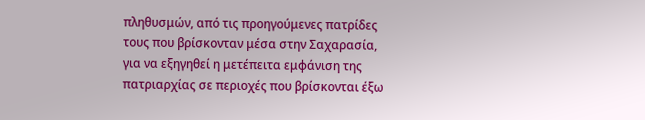πληθυσμών, από τις προηγούμενες πατρίδες τους που βρίσκονταν μέσα στην Σαχαρασία, για να εξηγηθεί η μετέπειτα εμφάνιση της πατριαρχίας σε περιοχές που βρίσκονται έξω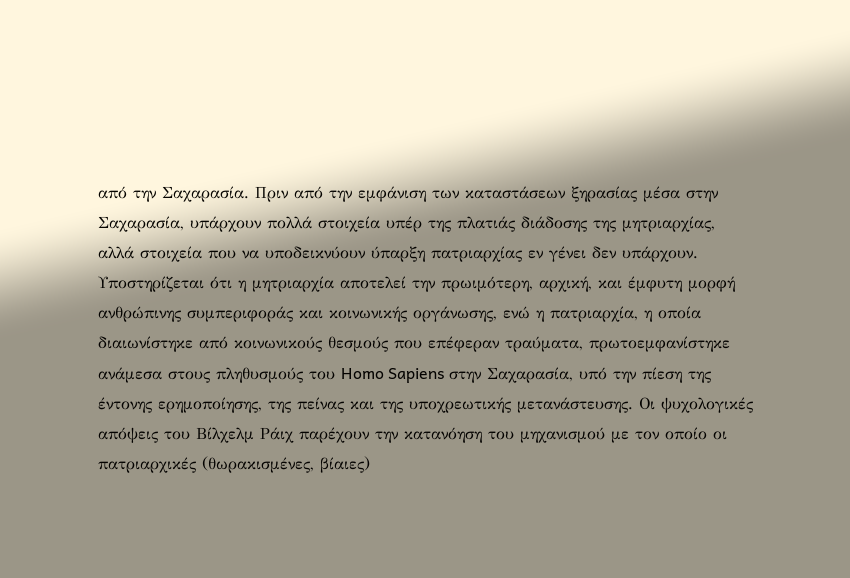από την Σαχαρασία. Πριν από την εμφάνιση των καταστάσεων ξηρασίας μέσα στην Σαχαρασία, υπάρχουν πολλά στοιχεία υπέρ της πλατιάς διάδοσης της μητριαρχίας, αλλά στοιχεία που να υποδεικνύουν ύπαρξη πατριαρχίας εν γένει δεν υπάρχουν. Υποστηρίζεται ότι η μητριαρχία αποτελεί την πρωιμότερη, αρχική, και έμφυτη μορφή ανθρώπινης συμπεριφοράς και κοινωνικής οργάνωσης, ενώ η πατριαρχία, η οποία διαιωνίστηκε από κοινωνικούς θεσμούς που επέφεραν τραύματα, πρωτοεμφανίστηκε ανάμεσα στους πληθυσμούς του Homo Sapiens στην Σαχαρασία, υπό την πίεση της έντονης ερημοποίησης, της πείνας και της υποχρεωτικής μετανάστευσης. Οι ψυχολογικές απόψεις του Βίλχελμ Ράιχ παρέχουν την κατανόηση του μηχανισμού με τον οποίο οι πατριαρχικές (θωρακισμένες, βίαιες)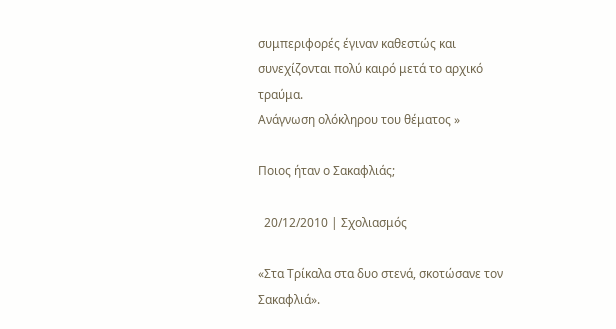συμπεριφορές έγιναν καθεστώς και συνεχίζονται πολύ καιρό μετά το αρχικό τραύμα.
Ανάγνωση ολόκληρου του θέματος »

Ποιος ήταν ο Σακαφλιάς;

  20/12/2010 | Σχολιασμός

«Στα Τρίκαλα στα δυο στενά, σκοτώσανε τον Σακαφλιά».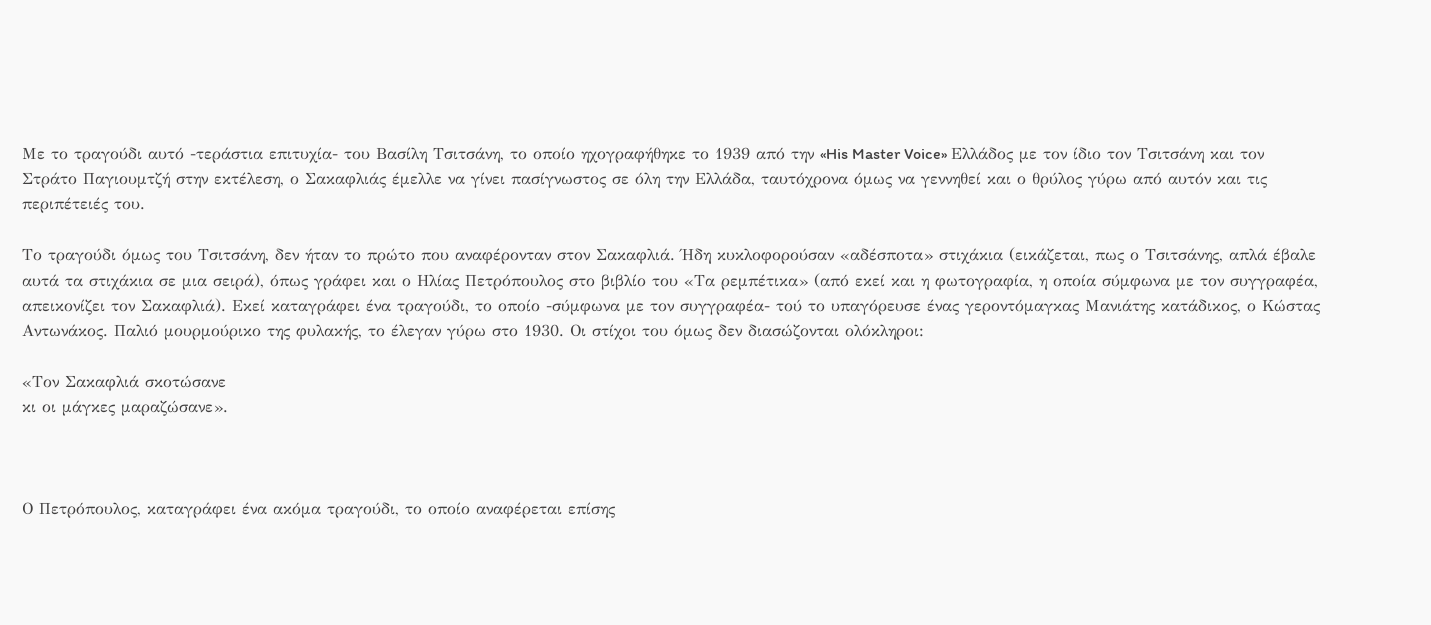Με το τραγούδι αυτό -τεράστια επιτυχία- του Βασίλη Τσιτσάνη, το οποίο ηχογραφήθηκε το 1939 από την «His Master Voice» Ελλάδος με τον ίδιο τον Τσιτσάνη και τον Στράτο Παγιουμτζή στην εκτέλεση, ο Σακαφλιάς έμελλε να γίνει πασίγνωστος σε όλη την Ελλάδα, ταυτόχρονα όμως να γεννηθεί και ο θρύλος γύρω από αυτόν και τις περιπέτειές του.

Το τραγούδι όμως του Τσιτσάνη, δεν ήταν το πρώτο που αναφέρονταν στον Σακαφλιά. Ήδη κυκλοφορούσαν «αδέσποτα» στιχάκια (εικάζεται, πως ο Τσιτσάνης, απλά έβαλε αυτά τα στιχάκια σε μια σειρά), όπως γράφει και ο Ηλίας Πετρόπουλος στο βιβλίο του «Τα ρεμπέτικα» (από εκεί και η φωτογραφία, η οποία σύμφωνα με τον συγγραφέα, απεικονίζει τον Σακαφλιά). Εκεί καταγράφει ένα τραγούδι, το οποίο -σύμφωνα με τον συγγραφέα- τού το υπαγόρευσε ένας γεροντόμαγκας Μανιάτης κατάδικος, ο Κώστας Αντωνάκος. Παλιό μουρμούρικο της φυλακής, το έλεγαν γύρω στο 1930. Οι στίχοι του όμως δεν διασώζονται ολόκληροι:

«Τον Σακαφλιά σκοτώσανε
κι οι μάγκες μαραζώσανε».



Ο Πετρόπουλος, καταγράφει ένα ακόμα τραγούδι, το οποίο αναφέρεται επίσης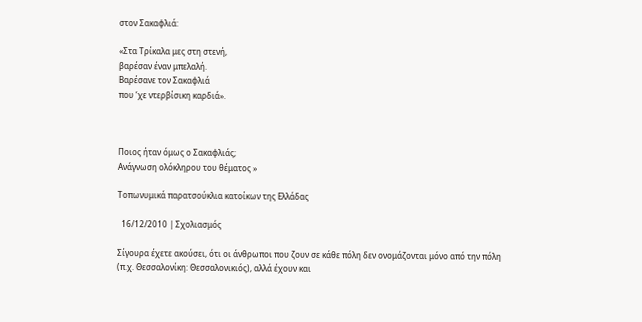στον Σακαφλιά:

«Στα Τρίκαλα μες στη στενή,
βαρέσαν έναν μπελαλή.
Βαρέσανε τον Σακαφλιά
που ‘χε ντερβίσικη καρδιά».



Ποιος ήταν όμως ο Σακαφλιάς;
Ανάγνωση ολόκληρου του θέματος »

Τοπωνυμικά παρατσούκλια κατοίκων της Ελλάδας

  16/12/2010 | Σχολιασμός

Σίγουρα έχετε ακούσει, ότι οι άνθρωποι που ζουν σε κάθε πόλη δεν ονομάζονται μόνο από την πόλη (π.χ. Θεσσαλονίκη: Θεσσαλονικιός), αλλά έχουν και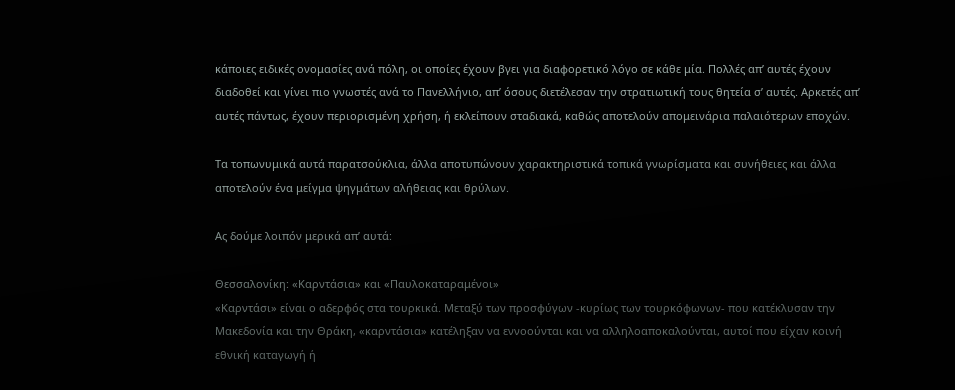κάποιες ειδικές ονομασίες ανά πόλη, οι οποίες έχουν βγει για διαφορετικό λόγο σε κάθε μία. Πολλές απ’ αυτές έχουν διαδοθεί και γίνει πιο γνωστές ανά το Πανελλήνιο, απ’ όσους διετέλεσαν την στρατιωτική τους θητεία σ’ αυτές. Αρκετές απ’ αυτές πάντως, έχουν περιορισμένη χρήση, ή εκλείπουν σταδιακά, καθώς αποτελούν απομεινάρια παλαιότερων εποχών.

Τα τοπωνυμικά αυτά παρατσούκλια, άλλα αποτυπώνουν χαρακτηριστικά τοπικά γνωρίσματα και συνήθειες και άλλα αποτελούν ένα μείγμα ψηγμάτων αλήθειας και θρύλων.

Ας δούμε λοιπόν μερικά απ’ αυτά:

Θεσσαλονίκη: «Καρντάσια» και «Παυλοκαταραμένοι»
«Καρντάσι» είναι ο αδερφός στα τουρκικά. Μεταξύ των προσφύγων -κυρίως των τουρκόφωνων- που κατέκλυσαν την Μακεδονία και την Θράκη, «καρντάσια» κατέληξαν να εννοούνται και να αλληλοαποκαλούνται, αυτοί που είχαν κοινή εθνική καταγωγή ή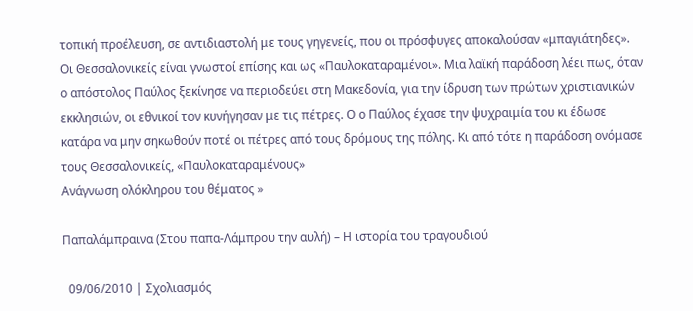τοπική προέλευση, σε αντιδιαστολή με τους γηγενείς, που οι πρόσφυγες αποκαλούσαν «μπαγιάτηδες». Οι Θεσσαλονικείς είναι γνωστοί επίσης και ως «Παυλοκαταραμένοι». Μια λαϊκή παράδοση λέει πως, όταν ο απόστολος Παύλος ξεκίνησε να περιοδεύει στη Μακεδονία, για την ίδρυση των πρώτων χριστιανικών εκκλησιών, οι εθνικοί τον κυνήγησαν με τις πέτρες. Ο ο Παύλος έχασε την ψυχραιμία του κι έδωσε κατάρα να μην σηκωθούν ποτέ οι πέτρες από τους δρόμους της πόλης. Κι από τότε η παράδοση ονόμασε τους Θεσσαλονικείς, «Παυλοκαταραμένους»
Ανάγνωση ολόκληρου του θέματος »

Παπαλάμπραινα (Στου παπα-Λάμπρου την αυλή) – Η ιστορία του τραγουδιού

  09/06/2010 | Σχολιασμός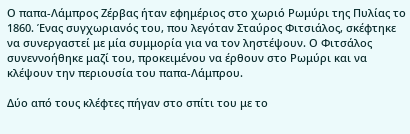Ο παπα-Λάμπρος Ζέρβας ήταν εφημέριος στο χωριό Ρωμύρι της Πυλίας το 1860. Ένας συγχωριανός του, που λεγόταν Σταύρος Φιτσιάλος, σκέφτηκε να συνεργαστεί με μία συμμορία για να τον ληστέψουν. Ο Φιτσάλος συνεννοήθηκε μαζί του, προκειμένου να έρθουν στο Ρωμύρι και να κλέψουν την περιουσία του παπα-Λάμπρου.

Δύο από τους κλέφτες πήγαν στο σπίτι του με το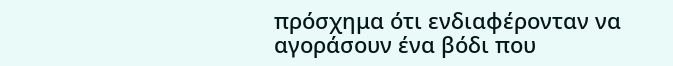πρόσχημα ότι ενδιαφέρονταν να αγοράσουν ένα βόδι που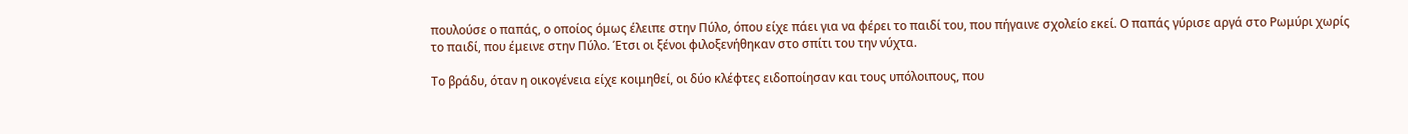πουλούσε ο παπάς, ο οποίος όμως έλειπε στην Πύλο, όπου είχε πάει για να φέρει το παιδί του, που πήγαινε σχολείο εκεί. Ο παπάς γύρισε αργά στο Ρωμύρι χωρίς το παιδί, που έμεινε στην Πύλο. Έτσι οι ξένοι φιλοξενήθηκαν στο σπίτι του την νύχτα.

Το βράδυ, όταν η οικογένεια είχε κοιμηθεί, οι δύο κλέφτες ειδοποίησαν και τους υπόλοιπους, που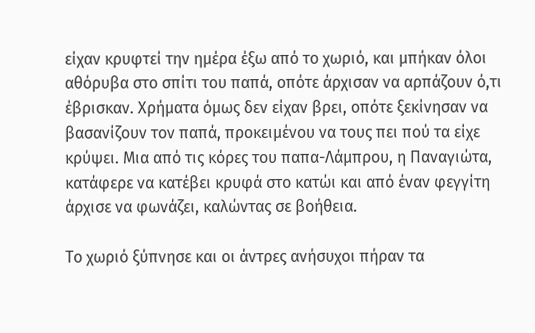είχαν κρυφτεί την ημέρα έξω από το χωριό, και μπήκαν όλοι αθόρυβα στο σπίτι του παπά, οπότε άρχισαν να αρπάζουν ό,τι έβρισκαν. Χρήματα όμως δεν είχαν βρει, οπότε ξεκίνησαν να βασανίζουν τον παπά, προκειμένου να τους πει πού τα είχε κρύψει. Μια από τις κόρες του παπα-Λάμπρου, η Παναγιώτα, κατάφερε να κατέβει κρυφά στο κατώι και από έναν φεγγίτη άρχισε να φωνάζει, καλώντας σε βοήθεια.

Το χωριό ξύπνησε και οι άντρες ανήσυχοι πήραν τα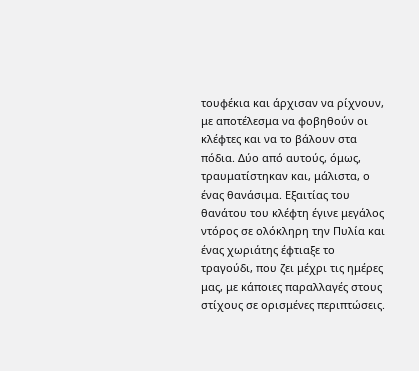τουφέκια και άρχισαν να ρίχνουν, με αποτέλεσμα να φοβηθούν οι κλέφτες και να το βάλουν στα πόδια. Δύο από αυτούς, όμως, τραυματίστηκαν και, μάλιστα, ο ένας θανάσιμα. Εξαιτίας του θανάτου του κλέφτη έγινε μεγάλος ντόρος σε ολόκληρη την Πυλία και ένας χωριάτης έφτιαξε το τραγούδι, που ζει μέχρι τις ημέρες μας, με κάποιες παραλλαγές στους στίχους σε ορισμένες περιπτώσεις.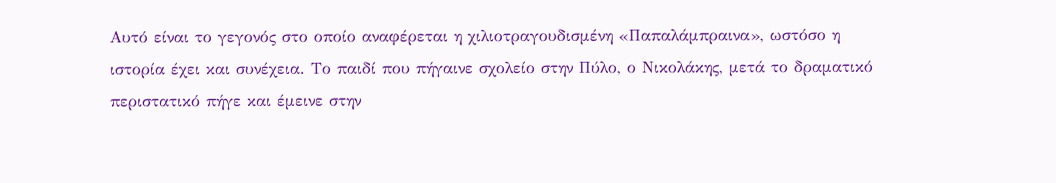Αυτό είναι το γεγονός στο οποίο αναφέρεται η χιλιοτραγουδισμένη «Παπαλάμπραινα», ωστόσο η ιστορία έχει και συνέχεια. Το παιδί που πήγαινε σχολείο στην Πύλο, ο Νικολάκης, μετά το δραματικό περιστατικό πήγε και έμεινε στην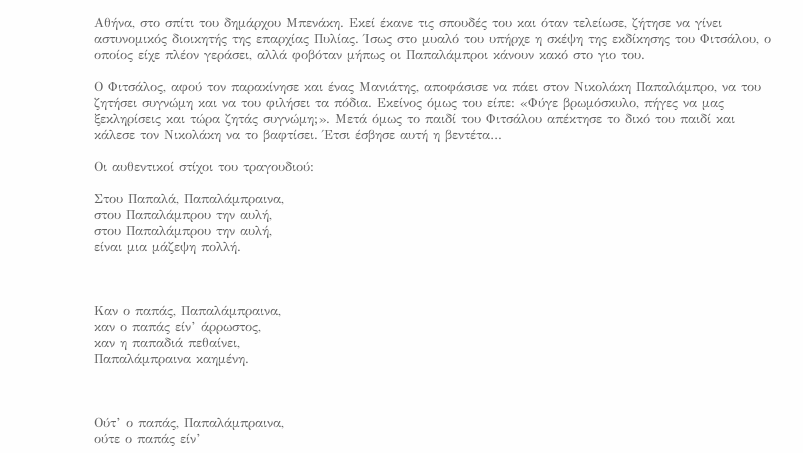Αθήνα, στο σπίτι του δημάρχου Μπενάκη. Εκεί έκανε τις σπουδές του και όταν τελείωσε, ζήτησε να γίνει αστυνομικός διοικητής της επαρχίας Πυλίας. Ίσως στο μυαλό του υπήρχε η σκέψη της εκδίκησης του Φιτσάλου, ο οποίος είχε πλέον γεράσει, αλλά φοβόταν μήπως οι Παπαλάμπροι κάνουν κακό στο γιο του.

Ο Φιτσάλος, αφού τον παρακίνησε και ένας Μανιάτης, αποφάσισε να πάει στον Νικολάκη Παπαλάμπρο, να του ζητήσει συγνώμη και να του φιλήσει τα πόδια. Εκείνος όμως του είπε: «Φύγε βρωμόσκυλο, πήγες να μας ξεκληρίσεις και τώρα ζητάς συγνώμη;». Μετά όμως το παιδί του Φιτσάλου απέκτησε το δικό του παιδί και κάλεσε τον Νικολάκη να το βαφτίσει. Έτσι έσβησε αυτή η βεντέτα…

Οι αυθεντικοί στίχοι του τραγουδιού:

Στου Παπαλά, Παπαλάμπραινα,
στου Παπαλάμπρου την αυλή,
στου Παπαλάμπρου την αυλή,
είναι μια μάζεψη πολλή.



Καν ο παπάς, Παπαλάμπραινα,
καν ο παπάς είν’ άρρωστος,
καν η παπαδιά πεθαίνει,
Παπαλάμπραινα καημένη.



Ούτ’ ο παπάς, Παπαλάμπραινα,
ούτε ο παπάς είν’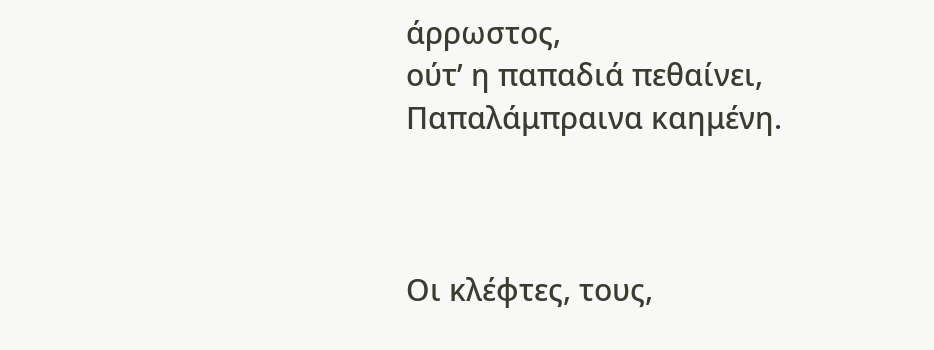άρρωστος,
ούτ’ η παπαδιά πεθαίνει,
Παπαλάμπραινα καημένη.



Οι κλέφτες, τους,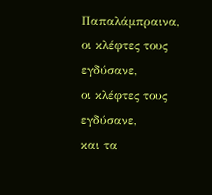Παπαλάμπραινα,
οι κλέφτες τους εγδύσανε,
οι κλέφτες τους εγδύσανε,
και τα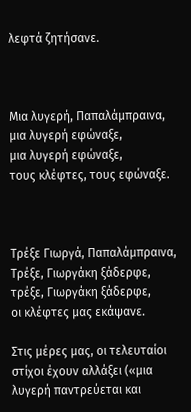λεφτά ζητήσανε.



Μια λυγερή, Παπαλάμπραινα,
μια λυγερή εφώναξε,
μια λυγερή εφώναξε,
τους κλέφτες, τους εφώναξε.



Τρέξε Γιωργά, Παπαλάμπραινα,
Τρέξε, Γιωργάκη ξάδερφε,
τρέξε, Γιωργάκη ξάδερφε,
οι κλέφτες μας εκάψανε.

Στις μέρες μας, οι τελευταίοι στίχοι έχουν αλλάξει («μια λυγερή παντρεύεται και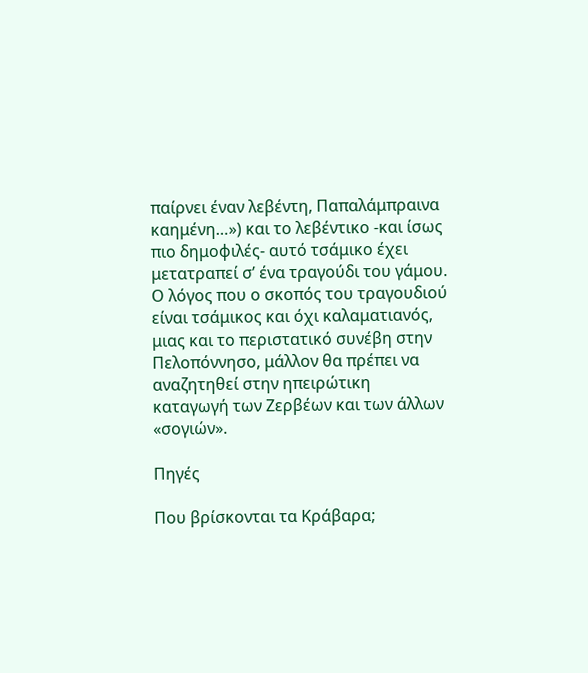παίρνει έναν λεβέντη, Παπαλάμπραινα καημένη…») και το λεβέντικο -και ίσως πιο δημοφιλές- αυτό τσάμικο έχει μετατραπεί σ’ ένα τραγούδι του γάμου. Ο λόγος που ο σκοπός του τραγουδιού είναι τσάμικος και όχι καλαματιανός, μιας και το περιστατικό συνέβη στην Πελοπόννησο, μάλλον θα πρέπει να αναζητηθεί στην ηπειρώτικη καταγωγή των Ζερβέων και των άλλων «σογιών».

Πηγές

Που βρίσκονται τα Κράβαρα;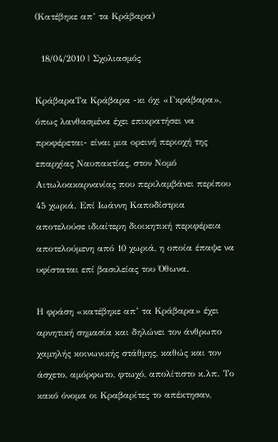(Κατέβηκε απ’ τα Κράβαρα)

  18/04/2010 | Σχολιασμός

ΚράβαραΤα Κράβαρα -κι όχι «Γκράβαρα», όπως λανθασμένα έχει επικρατήσει να προφέρεται- είναι μια ορεινή περιοχή της επαρχίας Ναυπακτίας, στον Νομό Αιτωλοακαρνανίας που περιλαμβάνει περίπου 45 χωριά. Επί Ιωάννη Καποδίστρια αποτελούσε ιδιαίτερη διοικητική περιφέρεια αποτελούμενη από 10 χωριά, η οποία έπαψε να υφίσταται επί βασιλείας του Όθωνα.

Η φράση «κατέβηκε απ’ τα Κράβαρα» έχει αρνητική σημασία και δηλώνει τον άνθρωπο χαμηλής κοινωνικής στάθμης, καθώς και τον άσχετο, αμόρφωτο, φτωχό, απολίτιστο κ.λπ. Το κακό όνομα οι Κραβαρίτες το απέκτησαν,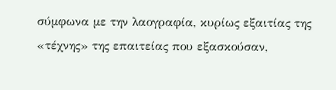σύμφωνα με την λαογραφία, κυρίως εξαιτίας της «τέχνης» της επαιτείας που εξασκούσαν,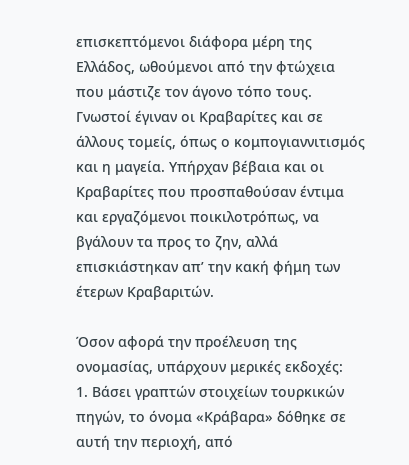επισκεπτόμενοι διάφορα μέρη της Ελλάδος, ωθούμενοι από την φτώχεια που μάστιζε τον άγονο τόπο τους. Γνωστοί έγιναν οι Κραβαρίτες και σε άλλους τομείς, όπως ο κομπογιαννιτισμός και η μαγεία. Υπήρχαν βέβαια και οι Κραβαρίτες που προσπαθούσαν έντιμα και εργαζόμενοι ποικιλοτρόπως, να βγάλουν τα προς το ζην, αλλά επισκιάστηκαν απ’ την κακή φήμη των έτερων Κραβαριτών.

Όσον αφορά την προέλευση της ονομασίας, υπάρχουν μερικές εκδοχές:
1. Βάσει γραπτών στοιχείων τουρκικών πηγών, το όνομα «Κράβαρα» δόθηκε σε αυτή την περιοχή, από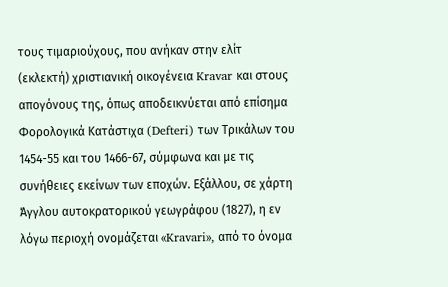τους τιμαριούχους, που ανήκαν στην ελίτ (εκλεκτή) χριστιανική οικογένεια Kravar και στους απογόνους της, όπως αποδεικνύεται από επίσημα Φορολογικά Κατάστιχα (Defteri) των Τρικάλων του 1454-55 και του 1466-67, σύμφωνα και με τις συνήθειες εκείνων των εποχών. Εξάλλου, σε χάρτη Άγγλου αυτοκρατορικού γεωγράφου (1827), η εν λόγω περιοχή ονομάζεται «Kravari», από το όνομα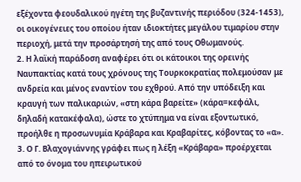εξέχοντα φεουδαλικού ηγέτη της βυζαντινής περιόδου (324-1453), οι οικογένειες του οποίου ήταν ιδιοκτήτες μεγάλου τιμαρίου στην περιοχή, μετά την προσάρτησή της από τους Οθωμανούς.
2. Η λαϊκή παράδοση αναφέρει ότι οι κάτοικοι της ορεινής Ναυπακτίας κατά τους χρόνους της Τουρκοκρατίας πολεμούσαν με ανδρεία και μένος εναντίον του εχθρού. Από την υπόδειξη και κραυγή των παλικαριών, «στη κάρα βαρείτε» (κάρα=κεφάλι, δηλαδή κατακέφαλα), ώστε το χτύπημα να είναι εξοντωτικό, προήλθε η προσωνυμία Κράβαρα και Κραβαρίτες, κόβοντας το «α».
3. Ο Γ. Βλαχογιάννης γράφει πως η λέξη «Κράβαρα» προέρχεται από το όνομα του ηπειρωτικού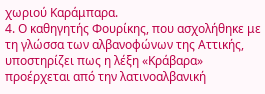χωριού Καράμπαρα.
4. Ο καθηγητής Φουρίκης, που ασχολήθηκε με τη γλώσσα των αλβανοφώνων της Αττικής, υποστηρίζει πως η λέξη «Κράβαρα» προέρχεται από την λατινοαλβανική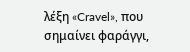λέξη «Cravel», που σημαίνει φαράγγι,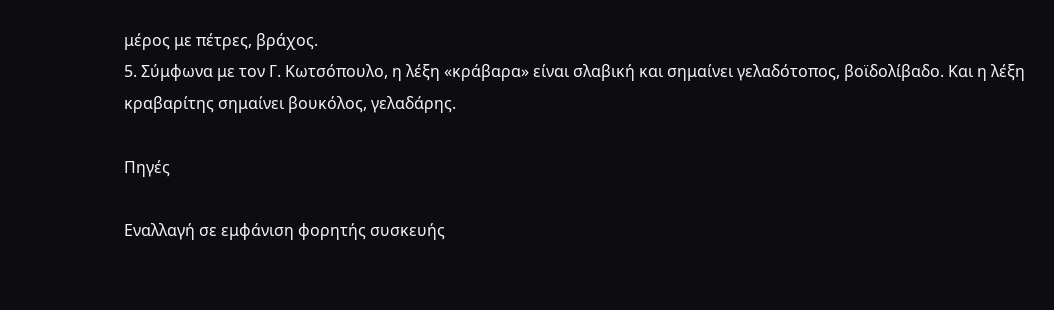μέρος με πέτρες, βράχος.
5. Σύμφωνα με τον Γ. Κωτσόπουλο, η λέξη «κράβαρα» είναι σλαβική και σημαίνει γελαδότοπος, βοϊδολίβαδο. Και η λέξη κραβαρίτης σημαίνει βουκόλος, γελαδάρης.

Πηγές

Εναλλαγή σε εμφάνιση φορητής συσκευής